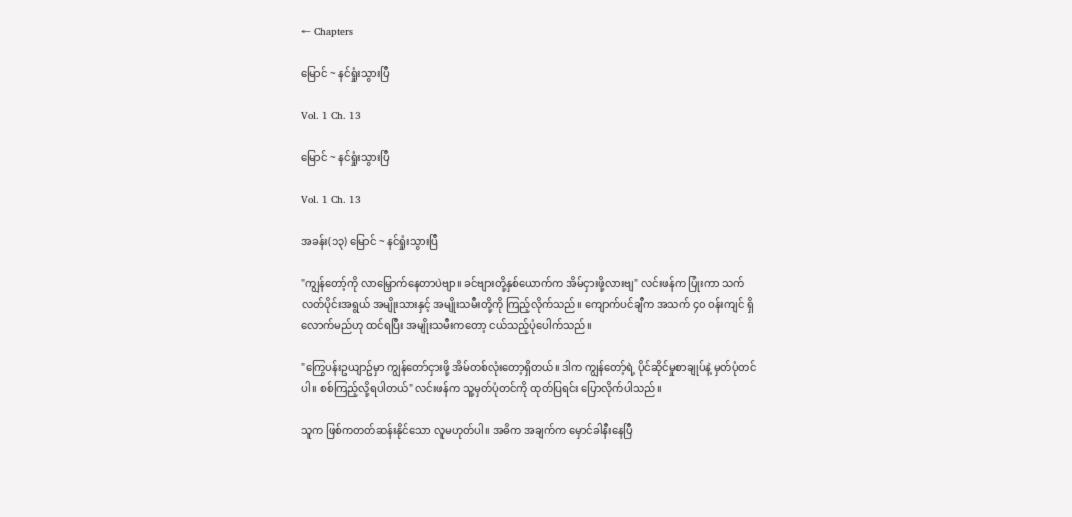← Chapters

မြောင် ~ နင်ရှုံးသွားပြီ

Vol. 1 Ch. 13

မြောင် ~ နင်ရှုံးသွားပြီ

Vol. 1 Ch. 13

အခန်း(၁၃) မြောင် ~ နင်ရှုံးသွားပြီ

"ကျွန်တော့်ကို လာမြှောက်နေတာပဲဗျာ။ ခင်ဗျားတို့နှစ်ယောက်က အိမ်ငှားဖို့လားဗျ" လင်းဖန်က ပြုံးကာ သက်လတ်ပိုင်းအရွယ် အမျိုးသားနှင့် အမျိုးသမီးတို့ကို ကြည့်လိုက်သည်။ ကျောက်ပင်ချီက အသက် ၄၀ ဝန်းကျင် ရှိလောက်မည်ဟု ထင်ရပြီး အမျိုးသမီးကတော့ ငယ်သည့်ပုံပေါက်သည်။

"ကြွေပန်းဥယျာဥ်မှာ ကျွန်တော်ငှားဖို့ အိမ်တစ်လုံးတော့ရှိတယ်။ ဒါက ကျွန်တော့်ရဲ့ ပိုင်ဆိုင်မှုစာချုပ်နဲ့ မှတ်ပုံတင်ပါ။ စစ်ကြည့်လို့ရပါတယ်" လင်းဖန်က သူ့မှတ်ပုံတင်ကို ထုတ်ပြရင်း ပြောလိုက်ပါသည်။

သူက ဖြစ်ကတတ်ဆန်းနိုင်သော လူမဟုတ်ပါ။ အဓိက အချက်က မှောင်ခါနီးနေပြီ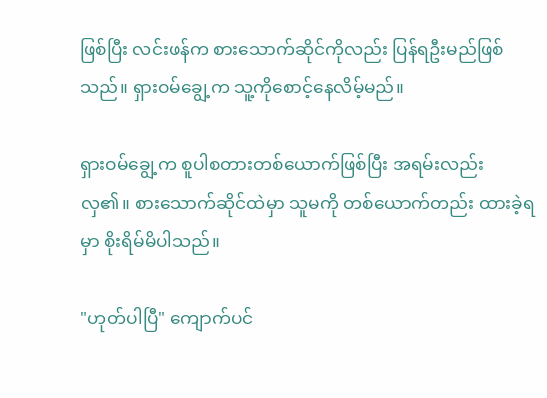ဖြစ်ပြီး လင်းဖန်က စားသောက်ဆိုင်ကိုလည်း ပြန်ရဦးမည်ဖြစ်သည်။ ရှားဝမ်ချွေ့က သူ့ကိုစောင့်နေလိမ့်မည်။

ရှားဝမ်ချွေ့က စူပါစတားတစ်ယောက်ဖြစ်ပြီး အရမ်းလည်း လှ၏။ စားသောက်ဆိုင်ထဲမှာ သူမကို တစ်ယောက်တည်း ထားခဲ့ရမှာ စိုးရိမ်မိပါသည်။

"ဟုတ်ပါပြီ" ကျောက်ပင်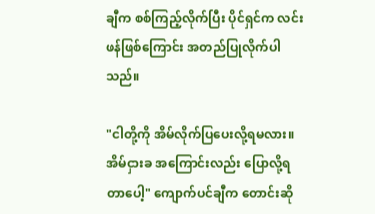ချီက စစ်ကြည့်လိုက်ပြီး ပိုင်ရှင်က လင်းဖန်ဖြစ်ကြောင်း အတည်ပြုလိုက်ပါသည်။

"ငါတို့ကို အိမ်လိုက်ပြပေးလို့ရမလား။ အိမ်ငှားခ အကြောင်းလည်း ပြောလို့ရတာပေါ့" ကျောက်ပင်ချီက တောင်းဆို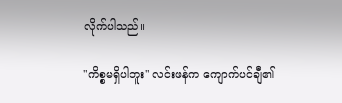လိုက်ပါသည်။

"ကိစ္စမရှိပါဘူး" လင်းဖန်က ကျောက်ပင်ချီ၏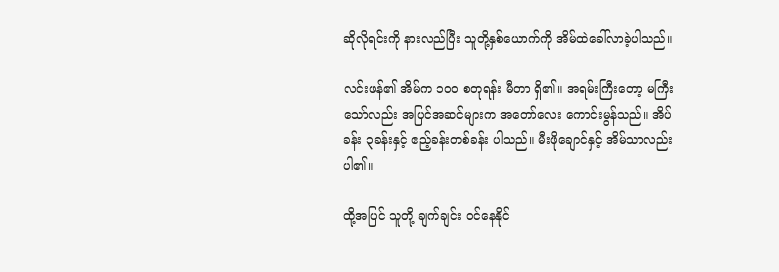ဆိုလိုရင်းကို နားလည်ပြီး သူတို့နှစ်ယောက်ကို အိမ်ထဲခေါ်လာခဲ့ပါသည်။

လင်းဖန်၏ အိမ်က ၁၀၀ စတုရန်း မီတာ ရှိ၏။ အရမ်းကြီးတော့ မကြီးသော်လည်း အပြင်အဆင်များက အတော်လေး ကောင်းမွန်သည်။ အိပ်ခန်း ၃ခန်းနှင့် ဧည့်ခန်းတစ်ခန်း ပါသည်။ မီးဖိုချောင်နှင့် အိမ်သာလည်း ပါ၏။

ထို့အပြင် သူတို့ ချက်ချင်း ဝင်နေနိုင်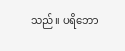သည်။ ပရိဘော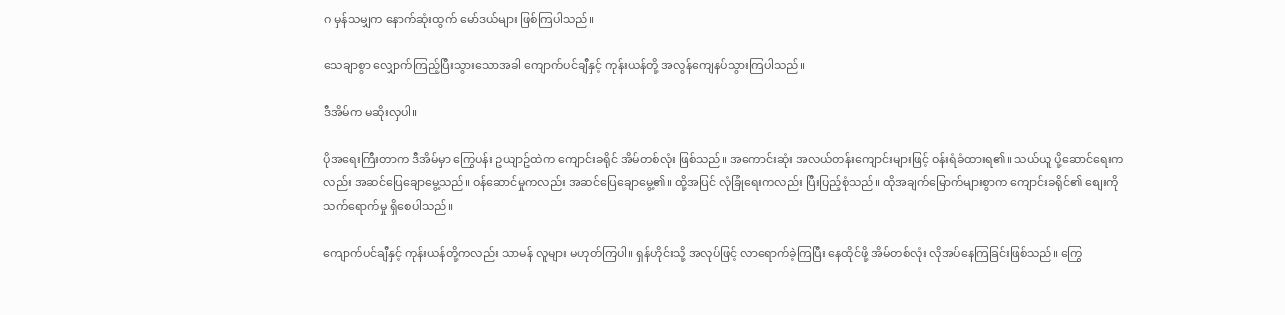ဂ မှန်သမျှက နောက်ဆုံးထွက် မော်ဒယ်များ ဖြစ်ကြပါသည်။

သေချာစွာ လျှောက်ကြည့်ပြီးသွားသောအခါ ကျောက်ပင်ချီနှင့် ကုန်းယန်တို့ အလွန်ကျေနပ်သွားကြပါသည်။

ဒီအိမ်က မဆိုးလှပါ။

ပိုအရေးကြီးတာက ဒီအိမ်မှာ ကြွေပန်း ဥယျာဥ်ထဲက ကျောင်းခရိုင် အိမ်တစ်လုံး ဖြစ်သည်။ အကောင်းဆုံး အလယ်တန်းကျောင်းများဖြင့် ဝန်းရံခံထားရ၏။ သယ်ယူ ပို့ဆောင်ရေးကလည်း အဆင်ပြေချောမွေ့သည်။ ဝန်ဆောင်မှုကလည်း အဆင်ပြေချောမွေ့၏။ ထို့အပြင် လုံခြုံရေးကလည်း ပြီးပြည့်စုံသည်။ ထိုအချက်မြောက်များစွာက ကျောင်းခရိုင်၏ စျေးကို သက်ရောက်မှု ရှိစေပါသည်။

ကျောက်ပင်ချီနှင့် ကုန်းယန်တို့ကလည်း သာမန် လူများ မဟုတ်ကြပါ။ ရှန်ဟိုင်းသို့ အလုပ်ဖြင့် လာရောက်ခဲ့ကြပြီး နေထိုင်ဖို့ အိမ်တစ်လုံး လိုအပ်နေကြခြင်းဖြစ်သည်။ ကြွေ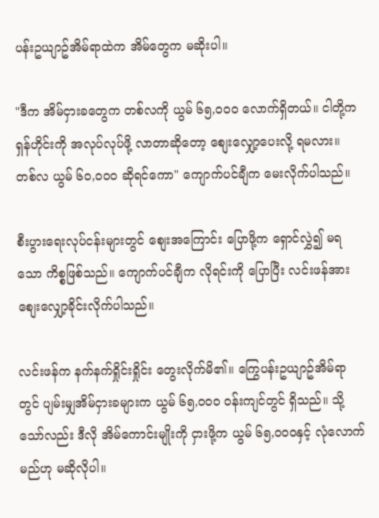ပန်းဥယျာဥ်အိမ်ရာထဲက အိမ်တွေက မဆိုးပါ။

"ဒီက အိမ်ငှားခတွေက တစ်လကို ယွမ် ၆၅,၀၀၀ လောက်ရှိတယ်။ ငါတို့က ရှန်ဟိုင်းကို အလုပ်လုပ်ဖို့ လာတာဆိုတော့ စျေးလျှော့ပေးလို့ ရမလား။ တစ်လ ယွမ် ၆၀,၀၀၀ ဆိုရင်ကော" ကျောက်ပင်ချီက မေးလိုက်ပါသည်။

စီးပွားရေးလုပ်ငန်းများတွင် စျေးအကြောင်း ပြောဖို့က ရှောင်လွှဲ၍ မရသော ကိစ္စဖြစ်သည်။ ကျောက်ပင်ချီက လိုရင်းကို ပြောပြီး လင်းဖန်အား စျေးလျှော့ခိုင်းလိုက်ပါသည်။

လင်းဖန်က နက်နက်ရှိုင်းရှိုင်း တွေးလိုက်မိ၏။ ကြွေပန်းဥယျာဥ်အိမ်ရာတွင် ပျမ်းမျှအိမ်ငှားခများက ယွမ် ၆၅,၀၀၀ ဝန်းကျင်တွင် ရှိသည်။ သို့သော်လည်း ဒီလို အိမ်ကောင်းမျိုးကို ငှားဖို့က ယွမ် ၆၅,၀၀၀နှင့် လုံလောက်မည်ဟု မဆိုလိုပါ။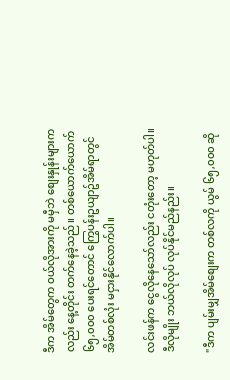ဒီက အိမ်တွေက ဝယ်လိုအားကို မမှီဘဲ စျေးနှုန်းများကလည်း နေ့တိုင်း တက်နေခဲ့သည်။ တစ်ယောက်ယောက် ၆၅,၀၀၀ ပေးရင်တောင် ကြွေပန်းဥယျာဥ်အိမ်ရာတွင် အိမ်တစ်လုံး မငှားနိုင်လောက်ပါ။

လင်းဖန်က ငွေလိုနေသော်လည်း ငတုံးတော့ မဟုတ်ပါ။ ဒီလိုမျိုး ဘယ်လိုလုပ် လုပ်နိုင်မည်နည်း။

"ဒီက ပျမ်းမျှအိမ်စျေးက တစ်လကို ယွမ် ၆၅,၀၀၀ ဆို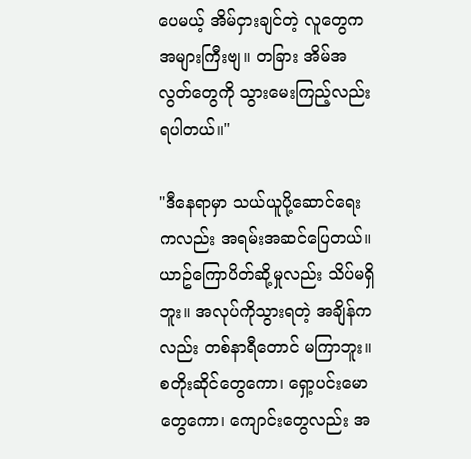ပေမယ့် အိမ်ငှားချင်တဲ့ လူတွေက အများကြီးဗျ။ တခြား အိမ်အလွတ်တွေကို သွားမေးကြည့်လည်း ရပါတယ်။"

"ဒီနေရာမှာ သယ်ယူပို့ဆောင်ရေးကလည်း အရမ်းအဆင်ပြေတယ်။ ယာဥ်ကြောပိတ်ဆို့မှုလည်း သိပ်မရှိဘူး။ အလုပ်ကိုသွားရတဲ့ အချိန်ကလည်း တစ်နာရီတောင် မကြာဘူး။ စတိုးဆိုင်တွေကော၊ ရှော့ပင်းမောတွေကော၊ ကျောင်းတွေလည်း အ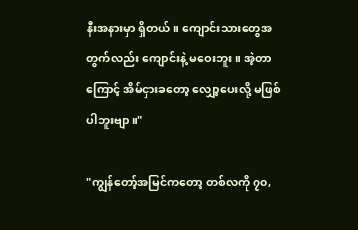နီးအနားမှာ ရှိတယ်။ ကျောင်းသားတွေအတွက်လည်း ကျောင်းနဲ့ မဝေးဘူး။ အဲ့တာကြောင့် အိမ်ငှားခတော့ လျှော့ပေးလို့ မဖြစ်ပါဘူးဗျာ။"

"ကျွန်တော့်အမြင်ကတော့ တစ်လကို ၇၀,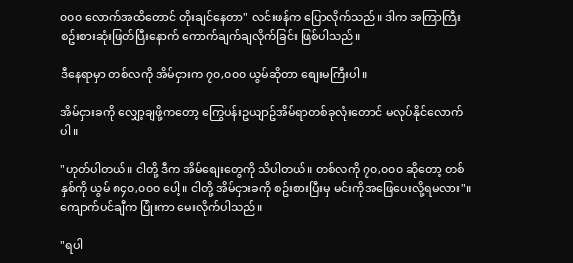၀၀၀ လောက်အထိတောင် တိုးချင်နေတာ" လင်းဖန်က ပြောလိုက်သည်။ ဒါက အကြာကြီး စဥ်းစားဆုံးဖြတ်ပြီးနောက် ကောက်ချက်ချလိုက်ခြင်း ဖြစ်ပါသည်။

ဒီနေရာမှာ တစ်လကို အိမ်ငှားက ၇၀,၀၀၀ ယွမ်ဆိုတာ စျေးမကြီးပါ။

အိမ်ငှားခကို လျှော့ချဖို့ကတော့ ကြွေပန်းဥယျာဥ်အိမ်ရာတစ်ခုလုံးတောင် မလုပ်နိုင်လောက်ပါ။

"ဟုတ်ပါတယ်။ ငါတို့ ဒီက အိမ်စျေးတွေကို သိပါတယ်။ တစ်လကို ၇၀,၀၀၀ ဆိုတော့ တစ်နှစ်ကို ယွမ် ၈၄၀,၀၀၀ ပေါ့။ ငါတို့ အိမ်ငှားခကို စဥ်းစားပြီးမှ မင်းကိုအဖြေပေးလို့ရမလား"။ ကျောက်ပင်ချီက ပြုံးကာ မေးလိုက်ပါသည်။

"ရပါ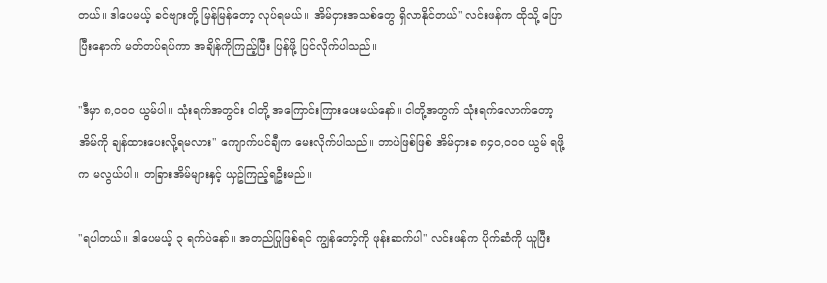တယ်။ ဒါပေမယ့် ခင်ဗျားတို့ မြန်မြန်တော့ လုပ်ရမယ်။ အိမ်ငှားအသစ်တွေ ရှိလာနိုင်တယ်" လင်းဖန်က ထိုသို့ ပြောပြီးနောက် မတ်တပ်ရပ်ကာ အချိန်ကိုကြည့်ပြီး ပြန်ဖို့ ပြင်လိုက်ပါသည်။

"ဒီမှာ ၈,၀၀၀ ယွမ်ပါ။ သုံးရက်အတွင်း ငါတို့ အကြောင်းကြားပေးမယ်နော်။ ငါတို့အတွက် သုံးရက်လောက်တော့ အိမ်ကို ချန်ထားပေးလို့ရမလား" ကျောက်ပင်ချီက မေးလိုက်ပါသည်။ ဘာပဲဖြစ်ဖြစ် အိမ်ငှားခ ၈၄၀,၀၀၀ ယွမ် ရဖို့က မလွယ်ပါ။ တခြားအိမ်များနှင့် ယှဥ်ကြည့်ရဦးမည်။

"ရပါတယ်။ ဒါပေမယ့် ၃ ရက်ပဲနော်။ အတည်ပြုဖြစ်ရင် ကျွန်တော့်ကို ဖုန်းဆက်ပါ" လင်းဖန်က ပိုက်ဆံကို ယူပြီး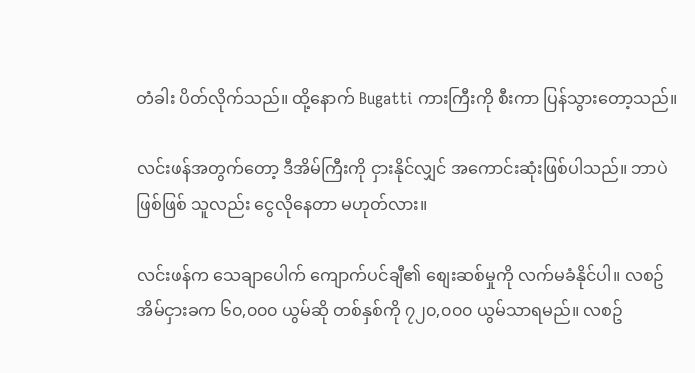တံခါး ပိတ်လိုက်သည်။ ထို့နောက် Bugatti ကားကြီးကို စီးကာ ပြန်သွားတော့သည်။

လင်းဖန်အတွက်တော့ ဒီအိမ်ကြီးကို ငှားနိုင်လျှင် အကောင်းဆုံးဖြစ်ပါသည်။ ဘာပဲဖြစ်ဖြစ် သူလည်း ငွေလိုနေတာ မဟုတ်လား။

လင်းဖန်က သေချာပေါက် ကျောက်ပင်ချီ၏ စျေးဆစ်မှုကို လက်မခံနိုင်ပါ။ လစဥ်အိမ်ငှားခက ၆၀,၀၀၀ ယွမ်ဆို တစ်နှစ်ကို ၇၂၀,၀၀၀ ယွမ်သာရမည်။ လစဥ်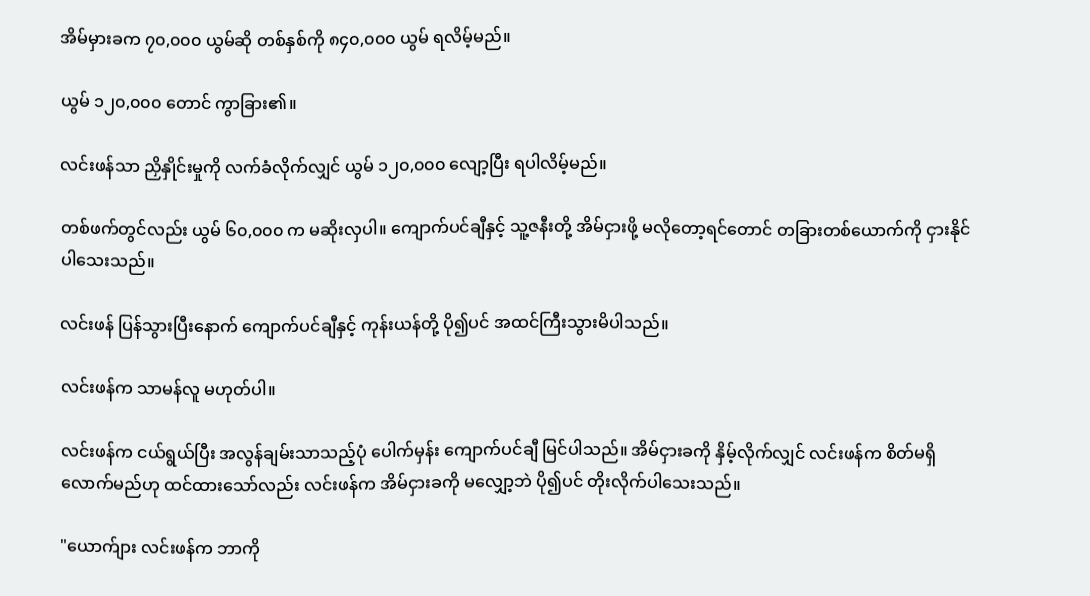အိမ်မှားခက ၇၀,၀၀၀ ယွမ်ဆို တစ်နှစ်ကို ၈၄၀,၀၀၀ ယွမ် ရလိမ့်မည်။

ယွမ် ၁၂၀,၀၀၀ တောင် ကွာခြား၏။

လင်းဖန်သာ ညှိနှိုင်းမှုကို လက်ခံလိုက်လျှင် ယွမ် ၁၂၀,၀၀၀ လျော့ပြီး ရပါလိမ့်မည်။

တစ်ဖက်တွင်လည်း ယွမ် ၆၀,၀၀၀ က မဆိုးလှပါ။ ကျောက်ပင်ချီနှင့် သူ့ဇနီးတို့ အိမ်ငှားဖို့ မလိုတော့ရင်တောင် တခြားတစ်ယောက်ကို ငှားနိုင်ပါသေးသည်။

လင်းဖန် ပြန်သွားပြီးနောက် ကျောက်ပင်ချီနှင့် ကုန်းယန်တို့ ပို၍ပင် အထင်ကြီးသွားမိပါသည်။

လင်းဖန်က သာမန်လူ မဟုတ်ပါ။

လင်းဖန်က ငယ်ရွယ်ပြီး အလွန်ချမ်းသာသည့်ပုံ ပေါက်မှန်း ကျောက်ပင်ချီ မြင်ပါသည်။ အိမ်ငှားခကို နှိမ့်လိုက်လျှင် လင်းဖန်က စိတ်မရှိလောက်မည်ဟု ထင်ထားသော်လည်း လင်းဖန်က အိမ်ငှားခကို မလျှော့ဘဲ ပို၍ပင် တိုးလိုက်ပါသေးသည်။

"ယောက်ျား လင်းဖန်က ဘာကို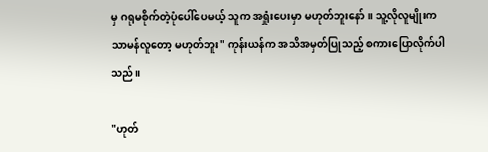မှ ဂရုမစိုက်တဲ့ပုံပေါ်ပေမယ့် သူက အရှုံးပေးမှာ မဟုတ်ဘူးနော်။ သူ့လိုလူမျိုးက သာမန်လူတော့ မဟုတ်ဘူး" ကုန်းယန်က အသိအမှတ်ပြုသည့် စကားပြောလိုက်ပါသည်။

"ဟုတ်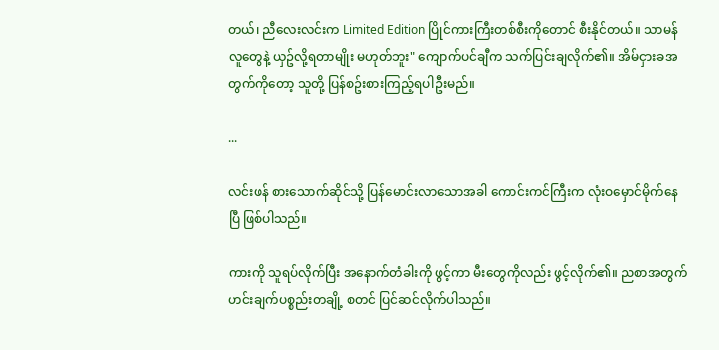တယ်၊ ညီလေးလင်းက Limited Edition ပြိုင်ကားကြီးတစ်စီးကိုတောင် စီးနိုင်တယ်။ သာမန်လူတွေနဲ့ ယှဥ်လို့ရတာမျိုး မဟုတ်ဘူး" ကျောက်ပင်ချီက သက်ပြင်းချလိုက်၏။ အိမ်ငှားခအတွက်ကိုတော့ သူတို့ ပြန်စဥ်းစားကြည့်ရပါဦးမည်။

...

လင်းဖန် စားသောက်ဆိုင်သို့ ပြန်မောင်းလာသောအခါ ကောင်းကင်ကြီးက လုံးဝမှောင်မိုက်နေပြီ ဖြစ်ပါသည်။

ကားကို သူရပ်လိုက်ပြီး အနောက်တံခါးကို ဖွင့်ကာ မီးတွေကိုလည်း ဖွင့်လိုက်၏။ ညစာအတွက် ဟင်းချက်ပစ္စည်းတချို့ စတင် ပြင်ဆင်လိုက်ပါသည်။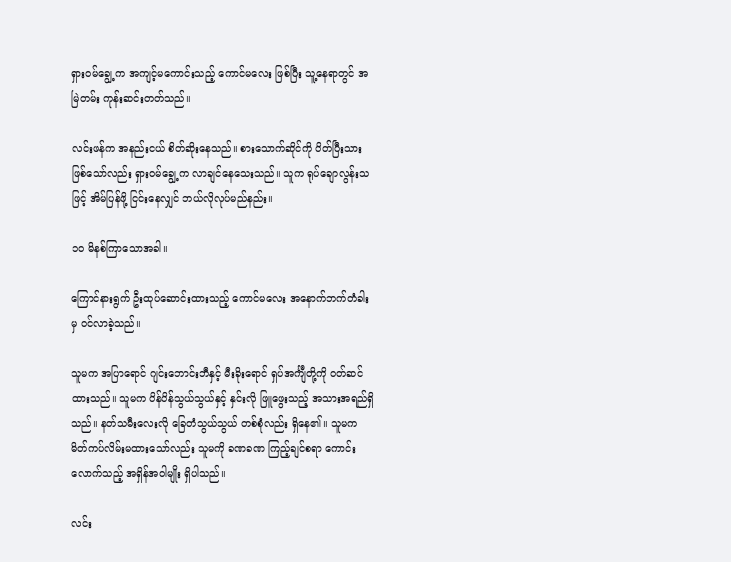ရှားဝမ်ချွေ့က အကျင့်မကောင်းသည့် ကောင်မလေး ဖြစ်ပြီး သူ့နေရာတွင် အမြဲတမ်း ကုန်းဆင်းတတ်သည်။

လင်းဖန်က အနည်းငယ် စိတ်ဆိုးနေသည်။ စားသောက်ဆိုင်ကို ပိတ်ပြီးသားဖြစ်သော်လည်း ရှားဝမ်ချွေ့က လာချင်နေသေးသည်။ သူက ရုပ်ချောလွန်းသဖြင့် အိမ်ပြန်ဖို့ ငြင်းနေလျှင် ဘယ်လိုလုပ်မည်နည်း။

၁၀ မိနစ်ကြာသောအခါ။

ကြောင်နားရွက် ဦးထုပ်ဆောင်းထားသည့် ကောင်မလေး အနောက်ဘက်တံခါးမှ ဝင်လာခဲ့သည်။

သူမက အပြာရောင် ဂျင်းဘောင်းဘီနှင့် မီးခိုးရောင် ရှပ်အင်္ကျီတို့ကို ဝတ်ဆင်ထားသည်။ သူမက ပိန်ပိန်သွယ်သွယ်နှင့် နှင်းလို ဖြူဖွေးသည့် အသားအရည်ရှိသည်။ နတ်သမီးလေးလို ခြေတံသွယ်သွယ် တစ်စုံလည်း ရှိနေ၏။ သူမက မိတ်ကပ်လိမ်းမထားသော်လည်း သူမကို ခဏခဏ ကြည့်ချင်စရာ ကောင်းလောက်သည့် အရှိန်အဝါမျိုး ရှိပါသည်။

လင်း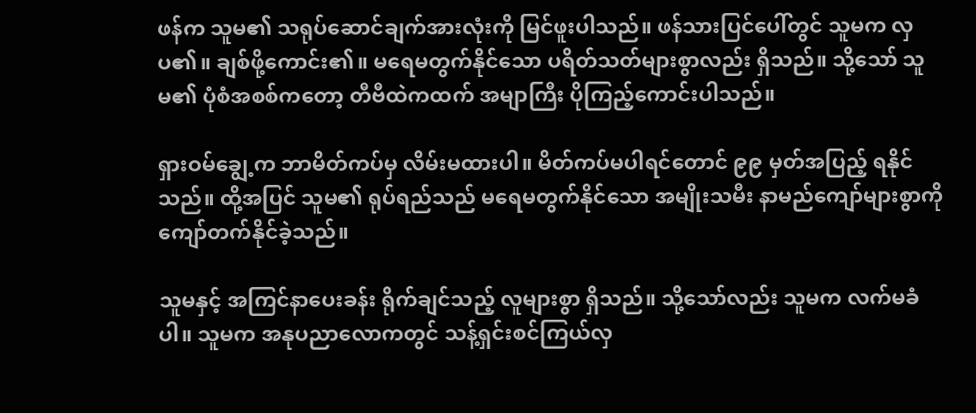ဖန်က သူမ၏ သရုပ်ဆောင်ချက်အားလုံးကို မြင်ဖူးပါသည်။ ဖန်သားပြင်ပေါ်တွင် သူမက လှပ၏။ ချစ်ဖို့ကောင်း၏။ မရေမတွက်နိုင်သော ပရိတ်သတ်များစွာလည်း ရှိသည်။ သို့သော် သူမ၏ ပုံစံအစစ်ကတော့ တီဗီထဲကထက် အမျာကြီး ပိုကြည့်ကောင်းပါသည်။

ရှားဝမ်ချွေ့က ဘာမိတ်ကပ်မှ လိမ်းမထားပါ။ မိတ်ကပ်မပါရင်တောင် ၉၉ မှတ်အပြည့် ရနိုင်သည်။ ထို့အပြင် သူမ၏ ရုပ်ရည်သည် မရေမတွက်နိုင်သော အမျိုးသမီး နာမည်ကျော်များစွာကို ကျော်တက်နိုင်ခဲ့သည်။

သူမနှင့် အကြင်နာပေးခန်း ရိုက်ချင်သည့် လူများစွာ ရှိသည်။ သို့သော်လည်း သူမက လက်မခံပါ။ သူမက အနုပညာလောကတွင် သန့်ရှင်းစင်ကြယ်လှ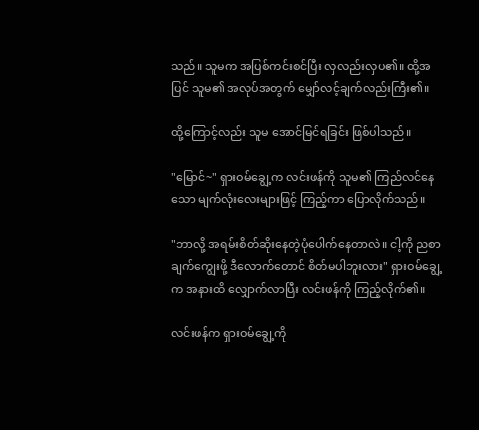သည်။ သူမက အပြစ်ကင်းစင်ပြီး လှလည်းလှပ၏။ ထို့အပြင် သူမ၏ အလုပ်အတွက် မျှော်လင့်ချက်လည်းကြီး၏။

ထို့ကြောင့်လည်း သူမ အောင်မြင်ရခြင်း ဖြစ်ပါသည်။

"မြောင်~" ရှားဝမ်ချွေ့က လင်းဖန်ကို သူမ၏ ကြည်လင်နေသော မျက်လုံးလေးများဖြင့် ကြည့်ကာ ပြောလိုက်သည်။

"ဘာလို့ အရမ်းစိတ်ဆိုးနေတဲ့ပုံပေါက်နေတာလဲ။ ငါ့ကို ညစာချက်ကျွေးဖို့ ဒီလောက်တောင် စိတ်မပါဘူးလား" ရှားဝမ်ချွေ့က အနားထိ လျှောက်လာပြီး လင်းဖန်ကို ကြည့်လိုက်၏။

လင်းဖန်က ရှားဝမ်ချွေ့ကို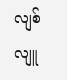လျစ်လျူ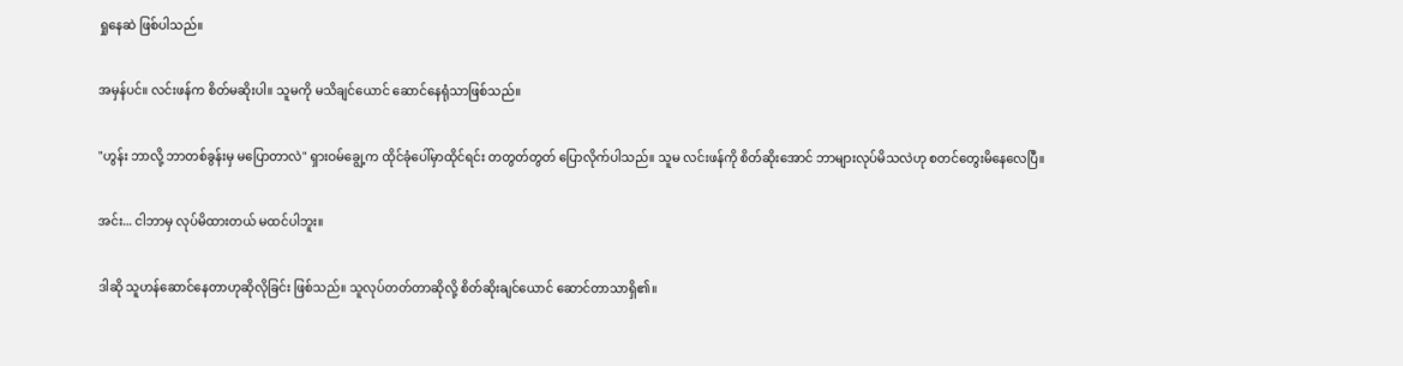ရှုနေဆဲ ဖြစ်ပါသည်။

အမှန်ပင်။ လင်းဖန်က စိတ်မဆိုးပါ။ သူမကို မသိချင်ယောင် ဆောင်နေရုံသာဖြစ်သည်။

"ဟွန်း ဘာလို့ ဘာတစ်ခွန်းမှ မပြောတာလဲ" ရှားဝမ်ချွေ့က ထိုင်ခုံပေါ်မှာထိုင်ရင်း တတွတ်တွတ် ပြောလိုက်ပါသည်။ သူမ လင်းဖန်ကို စိတ်ဆိုးအောင် ဘာများလုပ်မိသလဲဟု စတင်တွေးမိနေလေပြီ။

အင်း... ငါဘာမှ လုပ်မိထားတယ် မထင်ပါဘူး။

ဒါဆို သူဟန်ဆောင်နေတာဟုဆိုလိုခြင်း ဖြစ်သည်။ သူလုပ်တတ်တာဆိုလို့ စိတ်ဆိုးချင်ယောင် ဆောင်တာသာရှိ၏။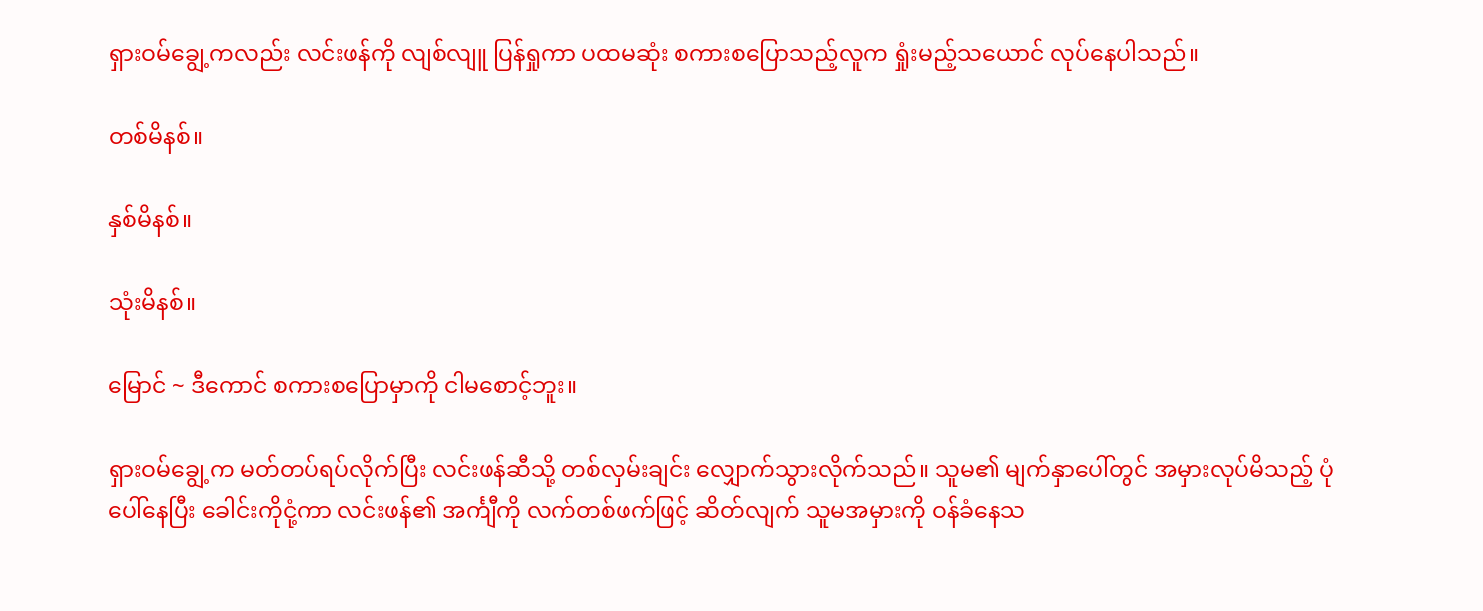ရှားဝမ်ချွေ့ကလည်း လင်းဖန်ကို လျစ်လျူ ပြန်ရှုကာ ပထမဆုံး စကားစပြောသည့်လူက ရှုံးမည့်သယောင် လုပ်နေပါသည်။

တစ်မိနစ်။

နှစ်မိနစ်။

သုံးမိနစ်။

မြောင် ~ ဒီကောင် စကားစပြောမှာကို ငါမစောင့်ဘူး။

ရှားဝမ်ချွေ့က မတ်တပ်ရပ်လိုက်ပြီး လင်းဖန်ဆီသို့ တစ်လှမ်းချင်း လျှောက်သွားလိုက်သည်။ သူမ၏ မျက်နှာပေါ်တွင် အမှားလုပ်မိသည့် ပုံပေါ်နေပြီး ခေါင်းကိုငုံ့ကာ လင်းဖန်၏ အင်္ကျီကို လက်တစ်ဖက်ဖြင့် ဆိတ်လျက် သူမအမှားကို ဝန်ခံနေသ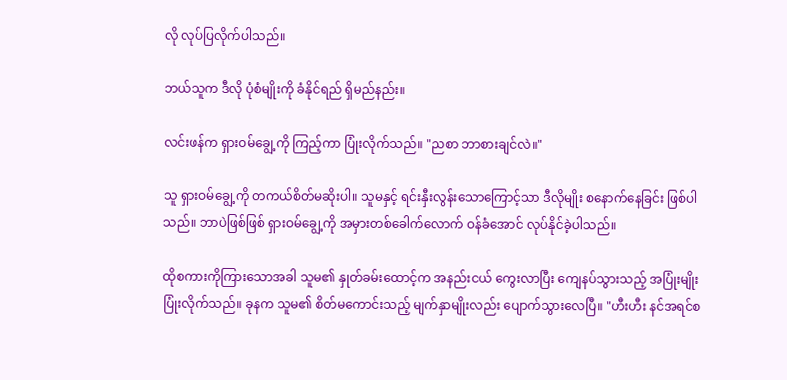လို လုပ်ပြလိုက်ပါသည်။

ဘယ်သူက ဒီလို ပုံစံမျိုးကို ခံနိုင်ရည် ရှိမည်နည်း။

လင်းဖန်က ရှားဝမ်ချွေ့ကို ကြည့်ကာ ပြုံးလိုက်သည်။ "ညစာ ဘာစားချင်လဲ။"

သူ ရှားဝမ်ချွေ့ကို တကယ်စိတ်မဆိုးပါ။ သူမနှင့် ရင်းနှီးလွန်းသောကြောင့်သာ ဒီလိုမျိုး စနောက်နေခြင်း ဖြစ်ပါသည်။ ဘာပဲဖြစ်ဖြစ် ရှားဝမ်ချွေ့ကို အမှားတစ်ခေါက်လောက် ဝန်ခံအောင် လုပ်နိုင်ခဲ့ပါသည်။

ထိုစကားကိုကြားသောအခါ သူမ၏ နှုတ်ခမ်းထောင့်က အနည်းငယ် ကွေးလာပြီး ကျေနပ်သွားသည့် အပြုံးမျိုး ပြုံးလိုက်သည်။ ခုနက သူမ၏ စိတ်မကောင်းသည့် မျက်နှာမျိုးလည်း ပျောက်သွားလေပြီ။ "ဟီးဟီး နင်အရင်စ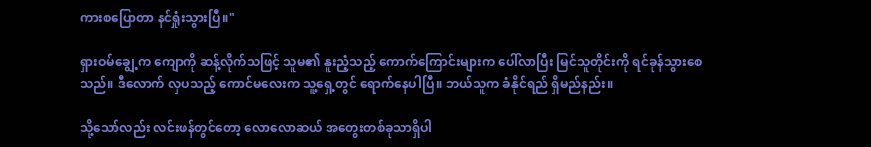ကားစပြောတာ နင်ရှုံးသွားပြီ။"

ရှားဝမ်ချွေ့က ကျောကို ဆန့်လိုက်သဖြင့် သူမ၏ နူးညံ့သည့် ကောက်ကြောင်းများက ပေါ်လာပြီး မြင်သူတိုင်းကို ရင်ခုန်သွားစေသည်။ ဒီလောက် လှပသည့် ကောင်မလေးက သူ့ရှေ့တွင် ရောက်နေပါပြီ။ ဘယ်သူက ခံနိုင်ရည် ရှိမည်နည်း။

သို့သော်လည်း လင်းဖန်တွင်တော့ လောလောဆယ် အတွေးတစ်ခုသာရှိပါ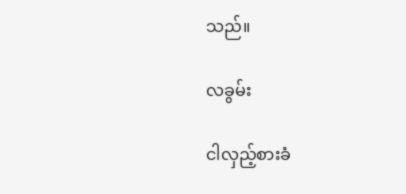သည်။

လခွမ်း

ငါလှည့်စားခံ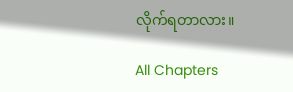လိုက်ရတာလား။

All Chapters